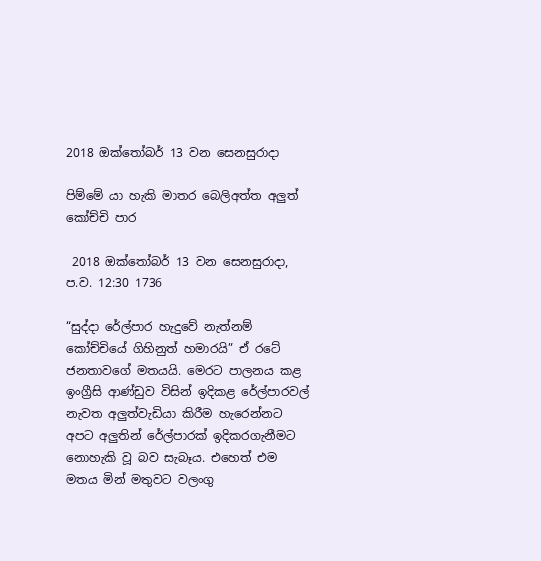2018 ඔක්තෝබර් 13 වන සෙනසුරාදා

පිම්මේ යා හැකි මාතර බෙලිඅත්ත අලුත් කෝච්චි පාර

 2018 ඔක්තෝබර් 13 වන සෙනසුරාදා, ප.ව. 12:30 1736

“සුද්දා රේල්පාර හැදුවේ නැත්නම් කෝච්චියේ ගිහිනුත් හමාරයි” ඒ රටේ ජනතාවගේ මතයයි. මෙරට පාලනය කළ ඉංග්‍රීසි ආණ්ඩුව විසින් ඉදිකළ රේල්පාරවල් නැවත අලුත්වැඩියා කිරීම හැරෙන්නට අපට අලුතින් රේල්පාරක් ඉදිකරගැනීමට නොහැකි වූ බව සැබෑය. එහෙත් එම මතය මින් මතුවට වලංගු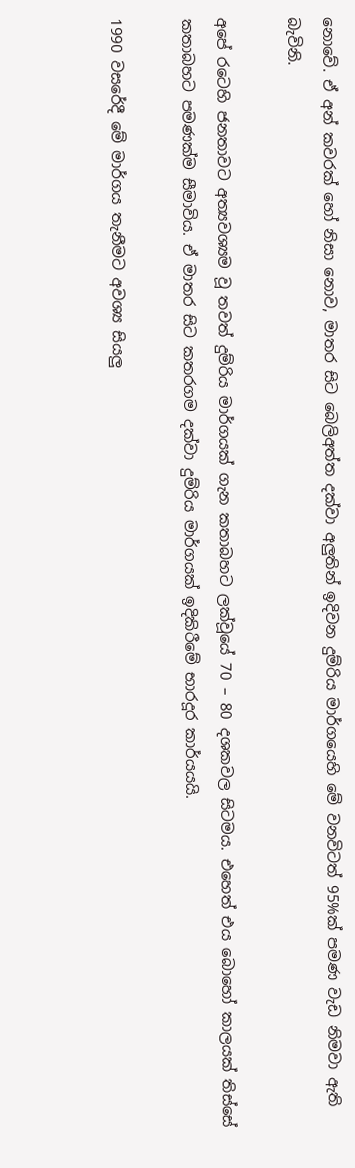නොවේ. ඒ අන් කවරක් හෝ නිසා නොව, මාතර සිට බෙලිඅත්ත දක්වා අලුතින් ඉදිවන දුම්රිය මාර්ගයෙහි මේ වනවිටත් 95%ක් පමණ වැඩ නිමවා ඇති බැවිනි.

අපේ රටෙහි ජනතාවට අත්‍යවශ්‍යම වූ තවත් දුම්රිය මාර්ගයක් ගැන කතාබහට ලක්වූයේ 70 – 80 දශකවල සිටමය. එහෙත් එය බොහෝ කාලයක් තිස්සේ කතාබහට පමණක්ම සීමාවිය. ඒ මාතර සිට කතරගම දක්වා දුම්රිය මාර්ගයක් ඉදිකිරීමේ භාරදූර කාර්යයයි.

1990 වසරේදී මේ මාර්ගය තැනීමට අවශ්‍ය සියලු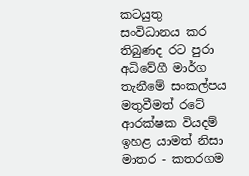කටයුතු සංවිධානය කර තිබුණද රට පුරා අධිවේගී මාර්ග තැනීමේ සංකල්පය මතුවීමත් රටේ ආරක්ෂක වියදම් ඉහළ යාමත් නිසා මාතර - කතරගම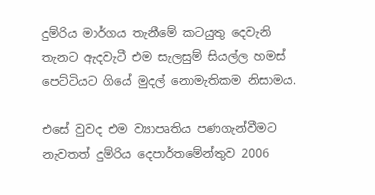දුම්රිය මාර්ගය තැනීමේ කටයුතු දෙවැනි තැනට ඇදවැටී එම සැලසුම් සියල්ල හමස් පෙට්ටියට ගියේ මුදල් නොමැතිකම නිසාමය.

එසේ වුවද එම ව්‍යාපෘතිය පණගැන්වීමට නැවතත් දුම්රිය දෙපාර්තමේන්තුව 2006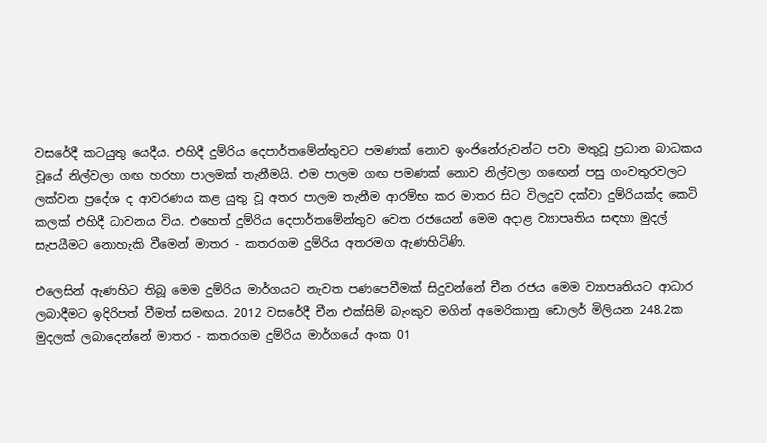වසරේදී කටයුතු යෙදීය. එහිදී දුම්රිය දෙපාර්තමේන්තුවට පමණක් නොව ඉංජිනේරුවන්ට පවා මතුවූ ප්‍රධාන බාධකය වූයේ නිල්වලා ගඟ හරහා පාලමක් තැනීමයි. එම පාලම ගඟ පමණක් නොව නිල්වලා ගඟෙන් පසු ගංවතුරවලට ලක්වන ප්‍රදේශ ද ආවරණය කළ යුතු වූ අතර පාලම තැනීම ආරම්භ කර මාතර සිට විලදුව දක්වා දුම්රියක්ද කෙටි කලක් එහිදී ධාවනය විය. එහෙත් දුම්රිය දෙපාර්තමේන්තුව වෙත රජයෙන් මෙම අදාළ ව්‍යාපෘතිය සඳහා මුදල් සැපයීමට නොහැකි වීමෙන් මාතර - කතරගම දුම්රිය අතරමග ඇණහිටිණි.

එලෙසින් ඇණහිට තිබූ මෙම දුම්රිය මාර්ගයට නැවත පණපෙවීමක් සිදුවන්නේ චීන රජය මෙම ව්‍යාපෘතියට ආධාර ලබාදීමට ඉදිරිපත් වීමත් සමඟය. 2012 වසරේදී චීන එක්සිම් බැංකුව මගින් අමෙරිකානු ඩොලර් මිලියන 248.2ක මුදලක් ලබාදෙන්නේ මාතර - කතරගම දුම්රිය මාර්ගයේ අංක 01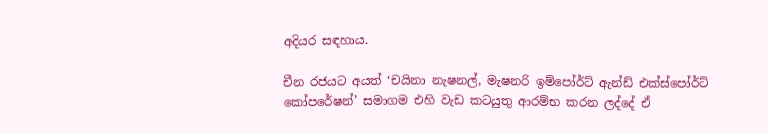අදියර සඳහාය.

චීන රජයට අයත් ‘චයිනා නැෂනල්, මැෂනරි ඉම්පෝර්ට් ඇන්ඩ් එක්ස්පෝර්ට් කෝපරේෂන්’ සමාගම එහි වැඩ කටයුතු ආරම්භ කරන ලද්දේ ඒ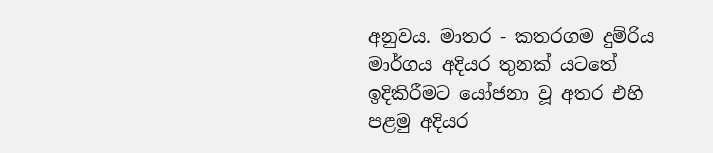අනුවය. මාතර - කතරගම දුම්රිය මාර්ගය අදියර තුනක් යටතේ ඉදිකිරීමට යෝජනා වූ අතර එහි පළමු අදියර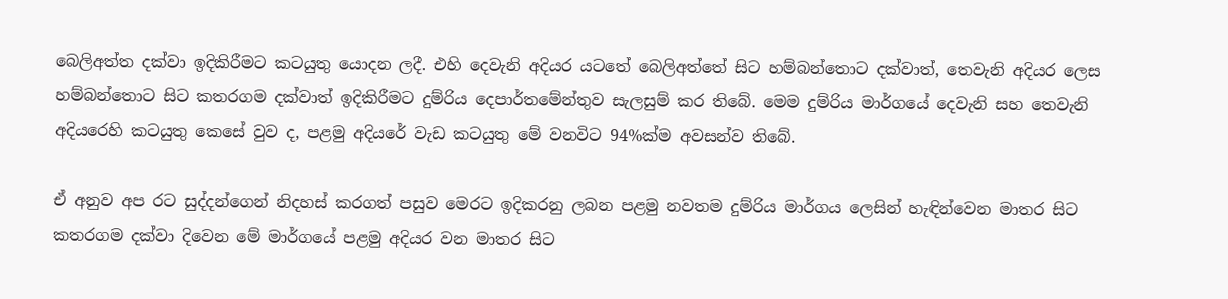බෙලිඅත්ත දක්වා ඉදිකිරීමට කටයුතු යොදන ලදී. එහි දෙවැනි අදියර යටතේ බෙලිඅත්තේ සිට හම්බන්තොට දක්වාත්, තෙවැනි අදියර ලෙස හම්බන්තොට සිට කතරගම දක්වාත් ඉදිකිරීමට දුම්රිය දෙපාර්තමේන්තුව සැලසුම් කර තිබේ. මෙම දුම්රිය මාර්ගයේ දෙවැනි සහ තෙවැනි අදියරෙහි කටයුතු කෙසේ වුව ද, පළමු අදියරේ වැඩ කටයුතු මේ වනවිට 94%ක්ම අවසන්ව තිබේ.

ඒ අනුව අප රට සුද්දන්ගෙන් නිදහස් කරගත් පසුව මෙරට ඉදිකරනු ලබන පළමු නවතම දුම්රිය මාර්ගය ලෙසින් හැඳින්වෙන මාතර සිට කතරගම දක්වා දිවෙන මේ මාර්ගයේ පළමු අදියර වන මාතර සිට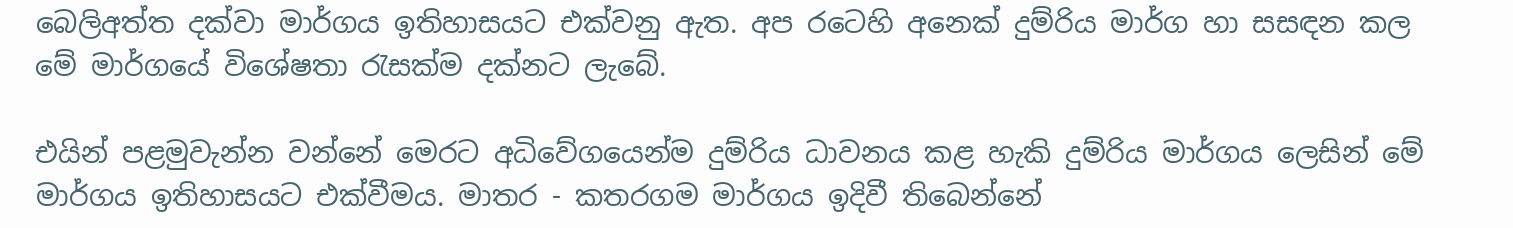බෙලිඅත්ත දක්වා මාර්ගය ඉතිහාසයට එක්වනු ඇත. අප රටෙහි අනෙක් දුම්රිය මාර්ග හා සසඳන කල මේ මාර්ගයේ විශේෂතා රැසක්ම දක්නට ලැබේ.

එයින් පළමුවැන්න වන්නේ මෙරට අධිවේගයෙන්ම දුම්රිය ධාවනය කළ හැකි දුම්රිය මාර්ගය ලෙසින් මේ මාර්ගය ඉතිහාසයට එක්වීමය. මාතර - කතරගම මාර්ගය ඉදිවී තිබෙන්නේ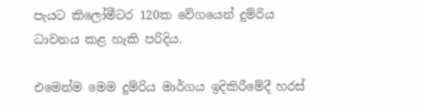පැයට කිලෝමීටර 120ක වේගයෙන් දුම්රිය ධාවනය කළ හැකි පරිදිය.

එමෙන්ම මෙම දුම්රිය මාර්ගය ඉදිකිරීමේදී හරස්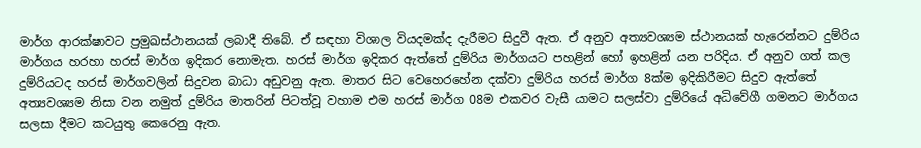මාර්ග ආරක්ෂාවට ප්‍රමුඛස්ථානයක් ලබාදී තිබේ. ඒ සඳහා විශාල වියදමක්ද දැරීමට සිදුවී ඇත. ඒ අනුව අත්‍යවශ්‍යම ස්ථානයක් හැරෙන්නට දුම්රිය මාර්ගය හරහා හරස් මාර්ග ඉදිකර නොමැත. හරස් මාර්ග ඉදිකර ඇත්තේ දුම්රිය මාර්ගයට පහළින් හෝ ඉහළින් යන පරිදිය. ඒ අනුව ගත් කල දුම්රියටද හරස් මාර්ගවලින් සිදුවන බාධා අඩුවනු ඇත. මාතර සිට වෙහෙරහේන දක්වා දුම්රිය හරස් මාර්ග 8ක්ම ඉදිකිරීමට සිදුව ඇත්තේ අත්‍යවශ්‍යම නිසා වන නමුත් දුම්රිය මාතරින් පිටත්වූ වහාම එම හරස් මාර්ග 08ම එකවර වැසී යාමට සලස්වා දුම්රියේ අධිවේගී ගමනට මාර්ගය සලසා දීමට කටයුතු කෙරෙනු ඇත.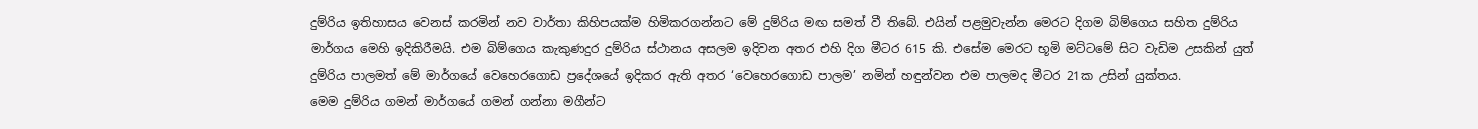දුම්රිය ඉතිහාසය වෙනස් කරමින් නව වාර්තා කිහිපයක්ම හිමිකරගන්නට මේ දුම්රිය මඟ සමත් වී තිබේ. එයින් පළමුවැන්න මෙරට දිගම බිම්ගෙය සහිත දුම්රිය මාර්ගය මෙහි ඉදිකිරීමයි. එම බිම්ගෙය කැකුණදුර දුම්රිය ස්ථානය අසලම ඉදිවන අතර එහි දිග මීටර 615 කි. එසේම මෙරට භූමි මට්ටමේ සිට වැඩිම උසකින් යුත් දුම්රිය පාලමත් මේ මාර්ගයේ වෙහෙරගොඩ ප්‍රදේශයේ ඉදිකර ඇති අතර ‘වෙහෙරගොඩ පාලම’ නමින් හඳුන්වන එම පාලමද මීටර 21ක උසින් යුක්තය.
මෙම දුම්රිය ගමන් මාර්ගයේ ගමන් ගන්නා මගීන්ට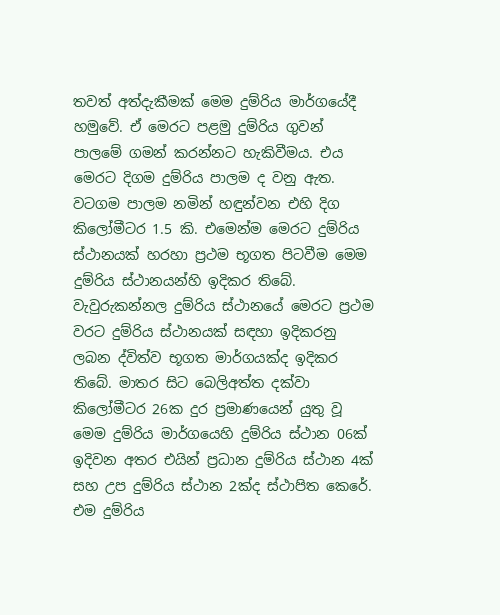තවත් අත්දැකීමක් මෙම දුම්රිය මාර්ගයේදී හමුවේ. ඒ මෙරට පළමු දුම්රිය ගුවන් පාලමේ ගමන් කරන්නට හැකිවීමය. එය මෙරට දිගම දුම්රිය පාලම ද වනු ඇත. වටගම පාලම නමින් හඳුන්වන එහි දිග කිලෝමීටර 1.5 කි. එමෙන්ම මෙරට දුම්රිය ස්ථානයක් හරහා ප්‍රථම භූගත පිටවීම මෙම දුම්රිය ස්ථානයන්හි ඉදිකර තිබේ. වැවුරුකන්නල දුම්රිය ස්ථානයේ මෙරට ප්‍රථම වරට දුම්රිය ස්ථානයක් සඳහා ඉදිකරනු ලබන ද්විත්ව භූගත මාර්ගයක්ද ඉදිකර තිබේ. මාතර සිට බෙලිඅත්ත දක්වා කිලෝමීටර 26ක දුර ප්‍රමාණයෙන් යුතු වූ මෙම දුම්රිය මාර්ගයෙහි දුම්රිය ස්ථාන 06ක් ඉදිවන අතර එයින් ප්‍රධාන දුම්රිය ස්ථාන 4ක් සහ උප දුම්රිය ස්ථාන 2ක්ද ස්ථාපිත කෙරේ. එම දුම්රිය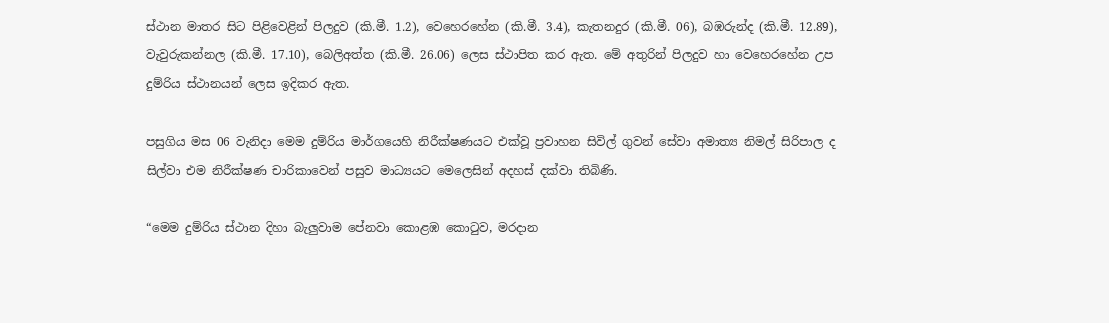ස්ථාන මාතර සිට පිළිවෙළින් පිලදුව (කි.මී. 1.2), වෙහෙරහේන (කි.මී. 3.4), කැතනදුර (කි.මී. 06), බඹරුන්ද (කි.මී. 12.89), වැවුරුකන්නල (කි.මී. 17.10), බෙලිඅත්ත (කි.මී. 26.06) ලෙස ස්ථාපිත කර ඇත. මේ අතුරින් පිලදුව හා වෙහෙරහේන උප දුම්රිය ස්ථානයන් ලෙස ඉදිකර ඇත.

පසුගිය මස 06 වැනිදා මෙම දුම්රිය මාර්ගයෙහි නිරීක්ෂණයට එක්වූ ප්‍රවාහන සිවිල් ගුවන් සේවා අමාත්‍ය නිමල් සිරිපාල ද සිල්වා එම නිරීක්ෂණ චාරිකාවෙන් පසුව මාධ්‍යයට මෙලෙසින් අදහස් දක්වා තිබිණි.

“මෙම දුම්රිය ස්ථාන දිහා බැලුවාම පේනවා කොළඹ කොටුව, මරදාන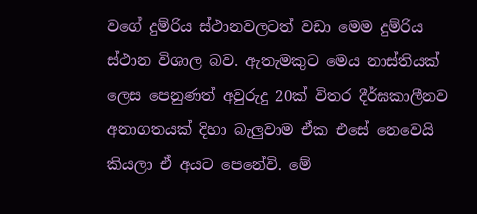වගේ දුම්රිය ස්ථානවලටත් වඩා මෙම දුම්රිය ස්ථාන විශාල බව. ඇතැමකුට මෙය නාස්තියක් ලෙස පෙනුණත් අවුරුදු 20ක් විතර දීර්ඝකාලීනව අනාගතයක් දිහා බැලුවාම ඒක එසේ නෙවෙයි කියලා ඒ අයට පෙනේවි. මේ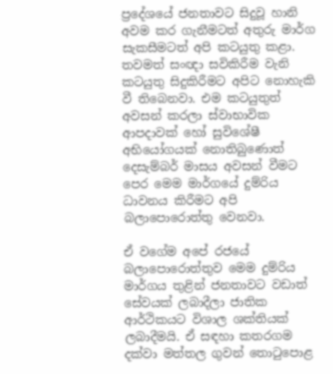ප්‍රදේශයේ ජනතාවට සිදුවූ හානි අවම කර ගැනීමටත් අතුරු මාර්ග සැකසීමටත් අපි කටයුතු කළා. තවමත් සංඥා සවිකිරීම වැනි කටයුතු සිදුකිරීමට අපිට නොහැකි වී තිබෙනවා. එම කටයුතුත් අවසන් කරලා ස්වාභාවික ආපදාවක් හෝ සුවිශේෂී අභියෝගයක් නොතිබුණොත් දෙසැම්බර් මාසය අවසන් වීමට පෙර මෙම මාර්ගයේ දුම්රිය ධාවනය කිරීමට අපි බලාපොරොත්තු වෙනවා.

ඒ වගේම අපේ රජයේ බලාපොරොත්තුව මෙම දුම්රිය මාර්ගය තුළින් ජනතාවට වඩාත් සේවයක් ලබාදීලා ජාතික ආර්ථිකයට විශාල ශක්තියක් ලබාදීමයි. ඒ සඳහා කතරගම දක්වා මත්තල ගුවන් තොටුපොළ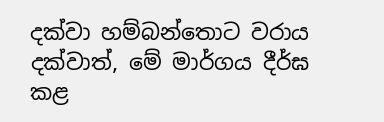දක්වා හම්බන්තොට වරාය දක්වාත්, මේ මාර්ගය දීර්ඝ කළ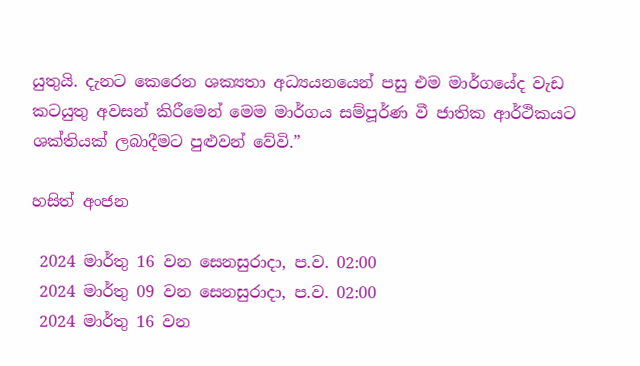යුතුයි. දැනට කෙරෙන ශක්‍යතා අධ්‍යයනයෙන් පසු එම මාර්ගයේද වැඩ කටයුතු අවසන් කිරීමෙන් මෙම මාර්ගය සම්පූර්ණ වී ජාතික ආර්ථිකයට ශක්තියක් ලබාදීමට පුළුවන් වේවි.”

හසිත් අංජන

 2024 මාර්තු 16 වන සෙනසුරාදා, ප.ව. 02:00
 2024 මාර්තු 09 වන සෙනසුරාදා, ප.ව. 02:00
 2024 මාර්තු 16 වන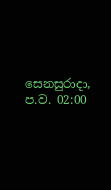සෙනසුරාදා, ප.ව. 02:00